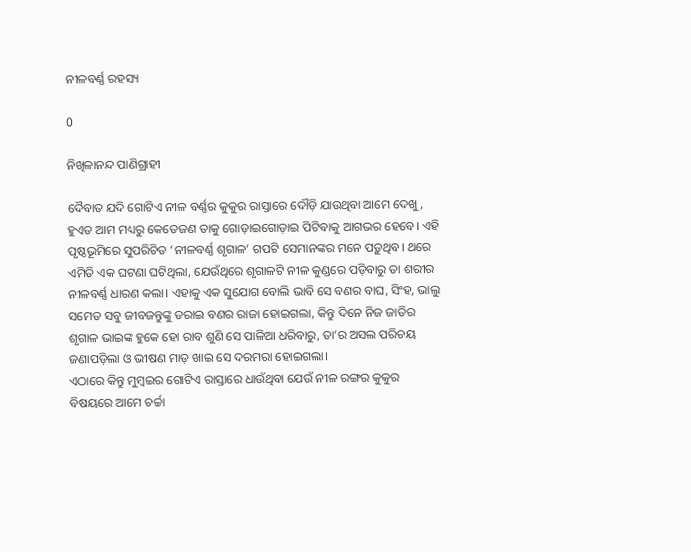ନୀଳବର୍ଣ୍ଣ ରହସ୍ୟ

0

ନିଖିଳାନନ୍ଦ ପାଣିଗ୍ରାହୀ

ଦୈବାତ ଯଦି ଗୋଟିଏ ନୀଳ ବର୍ଣ୍ଣର କୁକୁର ରାସ୍ତାରେ ଦୌଡ଼ି ଯାଉଥିବା ଆମେ ଦେଖୁ, ହୁଏତ ଆମ ମଧ୍ୟରୁ କେତେଜଣ ତାକୁ ଗୋଡ଼ାଇଗୋଡ଼ାଇ ପିଟିବାକୁ ଆଗଭର ହେବେ। ଏହି ପୃଷ୍ଠଭୂମିରେ ସୁପରିଚିତ ‘ନୀଳବର୍ଣ୍ଣ ଶୃଗାଳ’ ଗପଟି ସେମାନଙ୍କର ମନେ ପଡ଼ୁଥିବ। ଥରେ ଏମିତି ଏକ ଘଟଣା ଘଟିଥିଲା, ଯେଉଁଥିରେ ଶୃଗାଳଟି ନୀଳ କୁଣ୍ଡରେ ପଡ଼ିବାରୁ ତା ଶରୀର ନୀଳବର୍ଣ୍ଣ ଧାରଣ କଲା। ଏହାକୁ ଏକ ସୁଯୋଗ ବୋଲି ଭାବି ସେ ବଣର ବାଘ, ସିଂହ, ଭାଲୁ ସମେତ ସବୁ ଜୀବଜନ୍ତୁଙ୍କୁ ଡରାଇ ବଣର ରାଜା ହୋଇଗଲା, କିନ୍ତୁ ଦିନେ ନିଜ ଜାତିର ଶୃଗାଳ ଭାଇଙ୍କ ହୁକେ ହୋ ରାବ ଶୁଣି ସେ ପାଳିଆ ଧରିବାରୁ, ତା’ର ଅସଲ ପରିଚୟ ଜଣାପଡ଼ିଲା ଓ ଭୀଷଣ ମାଡ଼ ଖାଇ ସେ ଦରମରା ହୋଇଗଲା।
ଏଠାରେ କିନ୍ତୁ ମୁମ୍ବଇର ଗୋଟିଏ ରାସ୍ତାରେ ଧାଉଁଥିବା ଯେଉଁ ନୀଳ ରଙ୍ଗର କୁକୁର ବିଷୟରେ ଆମେ ଚର୍ଚ୍ଚା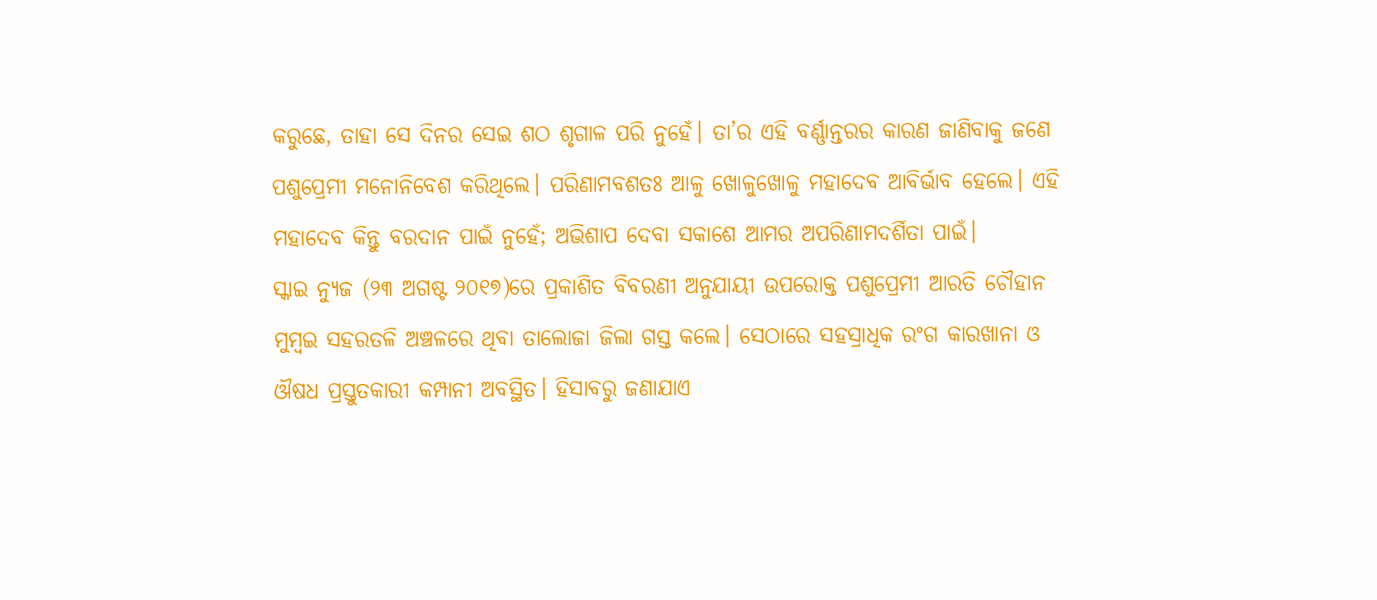କରୁଛେ, ତାହା ସେ ଦିନର ସେଇ ଶଠ ଶୃଗାଳ ପରି ନୁହେଁ। ତା’ର ଏହି ବର୍ଣ୍ଣାନ୍ତରର କାରଣ ଜାଣିବାକୁ ଜଣେ ପଶୁପ୍ରେମୀ ମନୋନିବେଶ କରିଥିଲେ। ପରିଣାମବଶତଃ ଆଳୁ ଖୋଳୁଖୋଳୁ ମହାଦେବ ଆବିର୍ଭାବ ହେଲେ। ଏହି ମହାଦେବ କିନ୍ତୁ ବରଦାନ ପାଇଁ ନୁହେଁ; ଅଭିଶାପ ଦେବା ସକାଶେ ଆମର ଅପରିଣାମଦର୍ଶିତା ପାଇଁ।
ସ୍କାଇ ନ୍ୟୁଜ (୨୩ ଅଗଷ୍ଟ ୨୦୧୭)ରେ ପ୍ରକାଶିତ ବିବରଣୀ ଅନୁଯାୟୀ ଉପରୋକ୍ତ ପଶୁପ୍ରେମୀ ଆରତି ଚୌହାନ ମୁମ୍ବଇ ସହରତଳି ଅଞ୍ଚଳରେ ଥିବା ତାଲୋଜା ଜିଲା ଗସ୍ତ କଲେ। ସେଠା‌ରେ ସହସ୍ରାଧିକ ରଂଗ କାରଖାନା ଓ ଔଷଧ ପ୍ରସ୍ତୁତକାରୀ କମ୍ପାନୀ ଅବସ୍ଥିତ। ହିସାବରୁ ଜଣାଯାଏ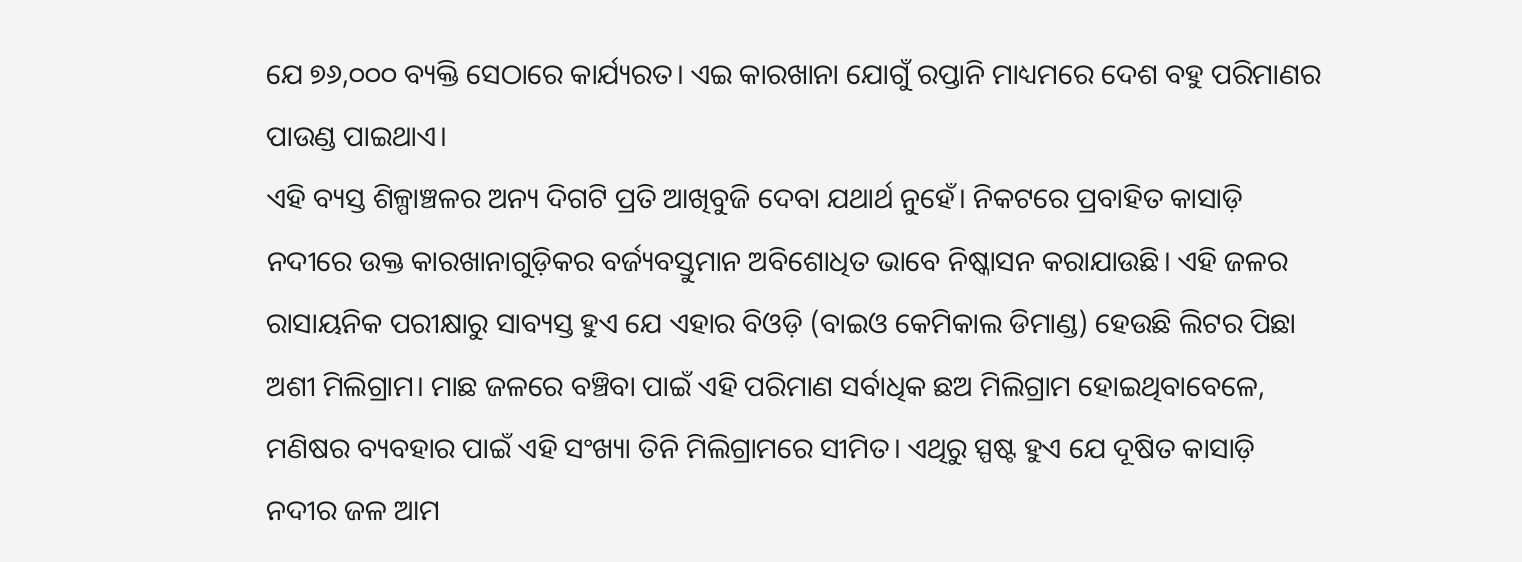ଯେ ୭୬,୦୦୦ ବ୍ୟକ୍ତି ସେଠାରେ କାର୍ଯ୍ୟରତ। ଏଇ କାରଖାନା ଯୋଗୁଁ ରପ୍ତାନି ମାଧ୍ୟମରେ ଦେଶ ବହୁ ପରିମାଣର ପାଉଣ୍ଡ ପାଇଥାଏ।
ଏହି ବ୍ୟସ୍ତ ଶିଳ୍ପାଞ୍ଚଳର ଅନ୍ୟ ଦିଗଟି ପ୍ରତି ଆଖିବୁଜି ଦେବା ଯଥାର୍ଥ ନୁହେଁ। ନିକଟରେ ପ୍ରବାହିତ କାସାଡ଼ି ନଦୀରେ ଉକ୍ତ କାରଖାନାଗୁଡ଼ିକର ବର୍ଜ୍ୟବସ୍ତୁମାନ ଅବିଶୋଧିତ ଭାବେ ନିଷ୍କାସନ କରାଯାଉଛି। ଏହି ଜଳର ରାସାୟନିକ ପରୀକ୍ଷାରୁ ସାବ୍ୟସ୍ତ ହୁଏ ଯେ ଏହାର ବିଓଡ଼ି (ବାଇଓ କେମିକାଲ ଡିମାଣ୍ଡ) ହେଉଛି ଲିଟର ପିଛା ଅଶୀ ମିଲିଗ୍ରାମ। ମାଛ ଜଳରେ ବଞ୍ଚିବା ପାଇଁ ଏହି ପରିମାଣ ସର୍ବାଧିକ ଛଅ ମିଲିଗ୍ରାମ ହୋଇଥିବାବେଳେ, ମଣିଷର ବ୍ୟବହାର ପାଇଁ ଏହି ସଂଖ୍ୟା ତିନି ମିଲିଗ୍ରାମରେ ସୀମିତ। ଏଥିରୁ ସ୍ପଷ୍ଟ ହୁଏ ଯେ ଦୂଷିତ କାସାଡ଼ି ନଦୀର ଜଳ ଆମ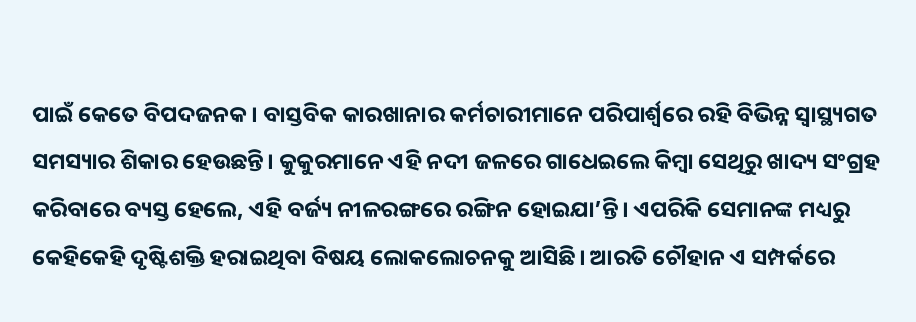ପାଇଁ କେତେ ବିପଦଜନକ। ବାସ୍ତବିକ କାରଖାନାର କର୍ମଚାରୀମାନେ ପରିପାର୍ଶ୍ବରେ ରହି ବିଭିନ୍ନ ସ୍ବାସ୍ଥ୍ୟଗତ ସମସ୍ୟାର ଶିକାର ହେଉଛନ୍ତି। କୁକୁରମାନେ ଏହି ନଦୀ ଜଳରେ ଗାଧେଇଲେ କିମ୍ବା ସେଥିରୁ ଖାଦ୍ୟ ସଂଗ୍ରହ କରିବାରେ ବ୍ୟସ୍ତ ହେଲେ, ଏହି ବର୍ଜ୍ୟ ନୀଳରଙ୍ଗରେ ରଙ୍ଗିନ ହୋଇଯା’ନ୍ତି। ଏପରିକି ସେମାନଙ୍କ ମଧ୍ୟରୁ କେହିକେହି ଦୃଷ୍ଟିଶକ୍ତି ହରାଇଥିବା ବିଷୟ ଲୋକଲୋଚନକୁ ଆସିଛି। ଆରତି ଚୌହାନ ଏ ସମ୍ପର୍କରେ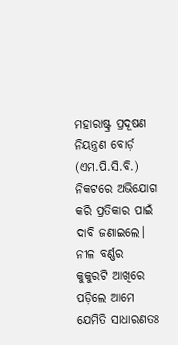ମହାରାଷ୍ଟ୍ର ପ୍ରଦୂଷଣ ନିୟନ୍ତ୍ରଣ ବୋର୍ଡ଼ (ଏମ.ପି.ସି.ବି.) ନିକଟରେ ଅଭିଯୋଗ କରି ପ୍ରତିକାର ପାଇଁ ଦାବି ଜଣାଇଲେ।
ନୀଳ ବର୍ଣ୍ଣର କୁକୁରଟି ଆଖିରେ ପଡ଼ିଲେ ଆମେ ଯେମିତି ସାଧାରଣତଃ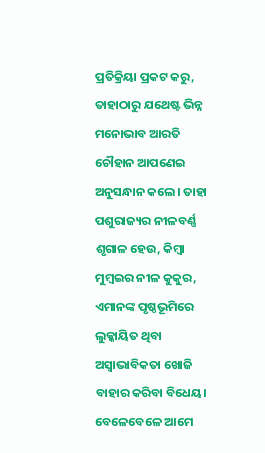ପ୍ରତିକ୍ରିୟା ପ୍ରକଟ କରୁ, ତାହାଠାରୁ ଯଥେଷ୍ଟ ଭିନ୍ନ ମନୋଭାବ ଆରତି ଚୌହାନ ଆପଣେଇ ଅନୁସନ୍ଧାନ କଲେ। ତାହା ପଶୁରାଜ୍ୟର ନୀଳବର୍ଣ୍ଣ ଶୃଗାଳ ହେଉ, କିମ୍ବା ମୁମ୍ବଇର ନୀଳ କୁକୁର, ଏମାନଙ୍କ ପୃଷ୍ଠଭୂମିରେ ଲୁକ୍କାୟିତ ଥିବା ଅସ୍ବାଭାବିକତା ଖୋଜି ବାହାର କରିବା ବିଧେୟ। ବେଳେବେଳେ ଆମେ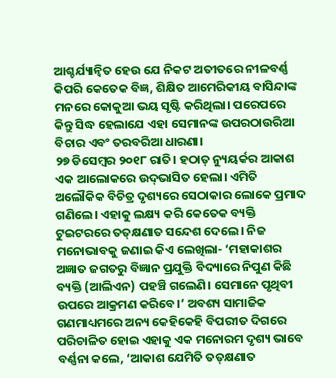ଆଶ୍ଚର୍ଯ୍ୟାନ୍ବିତ ହେଉ ଯେ ନିକଟ ଅତୀତରେ ନୀଳବର୍ଣ୍ଣ କିପରି କେତେକ ବିଜ୍ଞ, ଶିକ୍ଷିତ ଆମେରିକୀୟ ବାସିନ୍ଦାଙ୍କ ମନରେ କୋକୁଆ ଭୟ ସୃଷ୍ଟି କରିଥିଲା। ପରେପରେ କିନ୍ତୁ ସିଦ୍ଧ ହେଲାଯେ ଏହା ସେମାନଙ୍କ ଉପରଠାଉରିଆ ବିଚାର ଏବଂ ତରବରିଆ ଧାରଣା।
୨୭ ଡିସେମ୍ବର ୨୦୧୮ ରାତି। ହଠାତ୍‌ ନ୍ୟୁୟର୍କର ଆକାଶ ଏକ ଆଲୋକରେ ଉଦ୍‌ଭାସିତ ହେଲା। ଏମିତି ଅଲୌକିକ ବିଚିତ୍ର ଦୃଶ୍ୟରେ ସେଠାକାର ଲୋକେ ପ୍ରମାଦ ଗଣିଲେ। ଏହାକୁ ଲକ୍ଷ୍ୟ କରି କେତେକ ବ୍ୟକ୍ତି ଟୁଇଟରରେ ତତ୍‌କ୍ଷଣାତ ସନ୍ଦେଶ ଦେଲେ। ନିଜ ମନୋଭାବକୁ ଜଣାଇ କିଏ ଲେଖିଲା- ‘ମହାକାଶର ଅଜ୍ଞାତ ଜଗତରୁ ବିଜ୍ଞାନ ପ୍ରଯୁକ୍ତି ବିଦ୍ୟାରେ ନିପୁଣ କିଛି ବ୍ୟକ୍ତି (ଆଲିଏନ) ପହଞ୍ଚି ଗଲେଣି। ସେମାନେ ପୃଥିବୀ ଉପରେ ଆକ୍ରମଣ କରିବେ।’ ଅବଶ୍ୟ ସାମାଜିକ ଗଣମାଧ୍ୟମରେ ଅନ୍ୟ କେହିକେହି ବିପରୀତ ଦିଗରେ ପରିଚାଳିତ ହୋଇ ଏହାକୁ ଏକ ମନୋରମ ଦୃଶ୍ୟ ଭାବେ ବର୍ଣ୍ଣନା କଲେ, ‘ଆକାଶ ଯେମିତି ତତ୍‌କ୍ଷଣାତ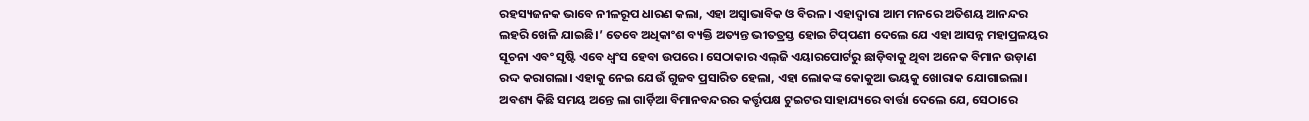ରହସ୍ୟଜନକ ଭାବେ ନୀଳରୂପ ଧାରଣ କଲା, ଏହା ଅସ୍ବାଭାବିକ ଓ ବିରଳ। ଏହାଦ୍ବାରା ଆମ ମନରେ ଅତିଶୟ ଆନନ୍ଦର ଲହରି ଖେଳି ଯାଇଛି।’ ତେବେ ଅଧିକାଂଶ ବ୍ୟକ୍ତି ଅତ୍ୟନ୍ତ ଭୀତତ୍ରସ୍ତ ହୋଇ ଟିପ୍‌ପଣୀ ଦେଲେ ଯେ ଏହା ଆସନ୍ନ ମହାପ୍ରଳୟର ସୂଚନା ଏବଂ ସୃଷ୍ଟି ଏବେ ଧ୍ବଂସ ହେବା ଉପରେ। ସେଠାକାର ଏଲ୍‌ଜି ଏୟାରପୋର୍ଟରୁ ଛାଡ଼ିବାକୁ ଥିବା ଅନେକ ବିମାନ ଉଡ଼ାଣ ରଦ୍ଦ କରାଗଲା। ଏହାକୁ ନେଇ ଯେଉଁ ଗୁଜବ ପ୍ରସାରିତ ହେଲା, ଏହା ଲୋକଙ୍କ କୋକୁଆ ଭୟକୁ ଖୋରାକ ଯୋଗାଇଲା।
ଅବଶ୍ୟ କିଛି ସମୟ ଅନ୍ତେ ଲା ଗାର୍ଡ଼ିଆ ବିମାନବନ୍ଦରର କର୍ତ୍ତୃପକ୍ଷ ଟୁଇଟର ସାହାଯ୍ୟରେ ବାର୍ତ୍ତା ଦେଲେ ଯେ, ସେଠାରେ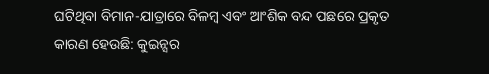ଘଟିଥିବା ବିମାନ-ଯାତ୍ରାରେ ବିଳମ୍ବ ଏବଂ ଆଂଶିକ ବନ୍ଦ ପଛରେ ପ୍ରକୃତ କାରଣ ହେଉଛି: କୁଇନ୍ସର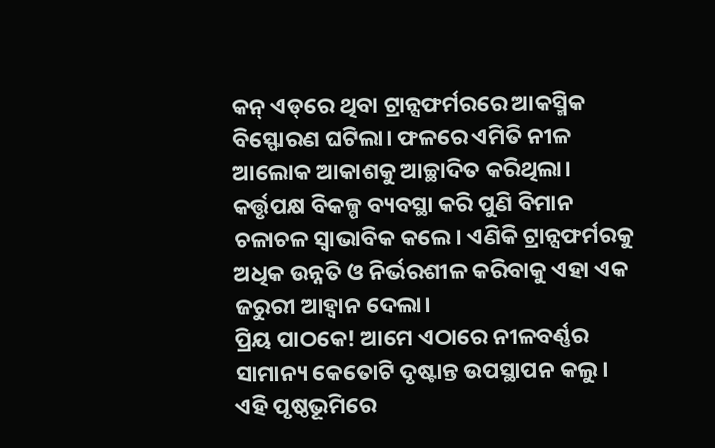କନ୍‌ ଏଡ୍‌ରେ ଥିବା ଟ୍ରାନ୍ସଫର୍ମରରେ ଆକସ୍ମିକ ବିସ୍ଫୋରଣ ଘଟିଲା। ଫଳରେ ଏମିତି ନୀଳ ଆଲୋକ ଆକାଶକୁ ଆଚ୍ଛାଦିତ କରିଥିଲା। କର୍ତ୍ତୃପକ୍ଷ ବିକଳ୍ପ ବ୍ୟବସ୍ଥା କରି ପୁଣି ବିମାନ ଚଳାଚଳ ସ୍ବାଭାବିକ କଲେ। ଏଣିକି ଟ୍ରାନ୍ସଫର୍ମରକୁ ଅଧିକ ଉନ୍ନତି ଓ ନିର୍ଭରଶୀଳ କରିବାକୁ ଏହା ଏକ ଜରୁରୀ ଆହ୍ବାନ ଦେଲା।
ପ୍ରିୟ ପାଠକେ! ଆମେ ଏଠାରେ ନୀଳବର୍ଣ୍ଣର ସାମାନ୍ୟ କେତୋଟି ଦୃଷ୍ଟାନ୍ତ ଉପସ୍ଥାପନ କଲୁ। ଏହି ପୃଷ୍ଠଭୂମିରେ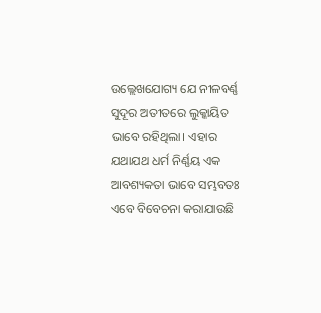ଉଲ୍ଲେଖଯୋଗ୍ୟ ଯେ ନୀଳବର୍ଣ୍ଣ ସୁଦୂର ଅତୀତରେ ଲୁକ୍କାୟିତ ଭାବେ ରହିଥିଲା। ଏହାର ଯଥାଯଥ ଧର୍ମ ନିର୍ଣ୍ଣୟ ଏକ ଆବଶ୍ୟକତା ଭାବେ ସମ୍ଭବତଃ ଏବେ ବିବେଚନା କରାଯାଉଛି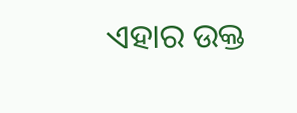ଏହାର ଉକ୍ତ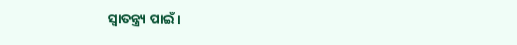ସ୍ବାତନ୍ତ୍ର୍ୟ ପାଇଁ।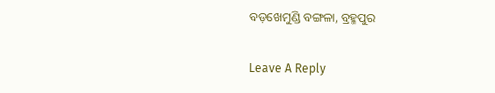ବଡ଼ଖେମୁଣ୍ଡି ବଙ୍ଗଳା, ବ୍ରହ୍ମପୁର

Leave A Reply